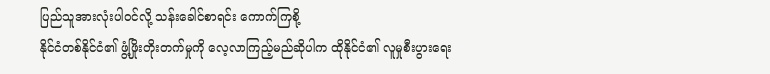ပြည်သူအားလုံးပါဝင်လို့ သန်းခေါင်စာရင်း ကောက်ကြစို့
နိုင်ငံတစ်နိုင်ငံ၏ ဖွံ့ဖြိုးတိုးတက်မှုကို လေ့လာကြည့်မည်ဆိုပါက ထိုနိုင်ငံ၏ လူမှုစီးပွားရေး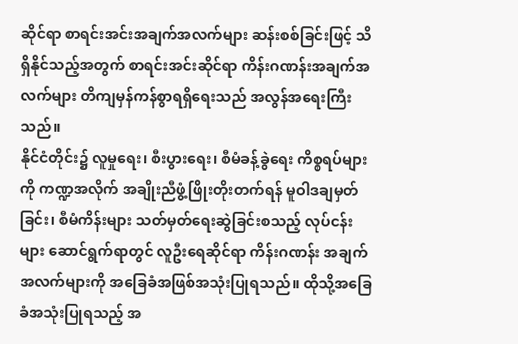ဆိုင်ရာ စာရင်းအင်းအချက်အလက်များ ဆန်းစစ်ခြင်းဖြင့် သိရှိနိုင်သည့်အတွက် စာရင်းအင်းဆိုင်ရာ ကိန်းဂဏန်းအချက်အလက်များ တိကျမှန်ကန်စွာရရှိရေးသည် အလွန်အရေးကြီးသည်။
နိုင်ငံတိုင်း၌ လူမှုရေး၊ စီးပွားရေး၊ စီမံခန့်ခွဲရေး ကိစ္စရပ်များကို ကဏ္ဍအလိုက် အချိုးညီဖွံ့ဖြိုးတိုးတက်ရန် မူဝါဒချမှတ်ခြင်း၊ စီမံကိန်းများ သတ်မှတ်ရေးဆွဲခြင်းစသည့် လုပ်ငန်းများ ဆောင်ရွက်ရာတွင် လူဦးရေဆိုင်ရာ ကိန်းဂဏန်း အချက်အလက်များကို အခြေခံအဖြစ်အသုံးပြုရသည်။ ထိုသို့အခြေခံအသုံးပြုရသည့် အ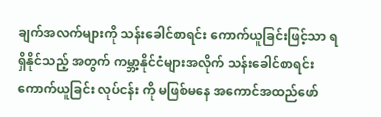ချက်အလက်များကို သန်းခေါင်စာရင်း ကောက်ယူခြင်းဖြင့်သာ ရရှိနိုင်သည့် အတွက် ကမ္ဘာ့နိုင်ငံများအလိုက် သန်းခေါင်စာရင်းကောက်ယူခြင်း လုပ်ငန်း ကို မဖြစ်မနေ အကောင်အထည်ဖော်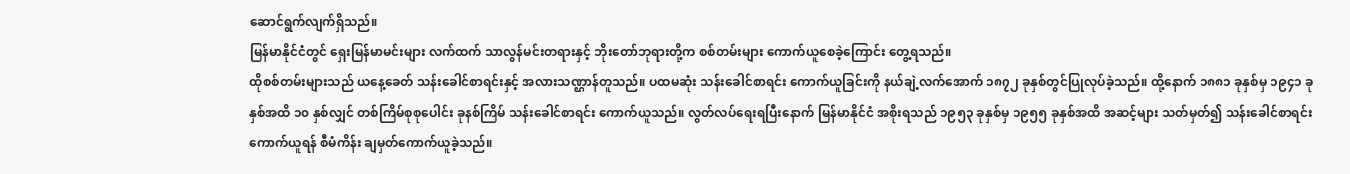ဆောင်ရွက်လျက်ရှိသည်။
မြန်မာနိုင်ငံတွင် ရှေးမြန်မာမင်းများ လက်ထက် သာလွန်မင်းတရားနှင့် ဘိုးတော်ဘုရားတို့က စစ်တမ်းများ ကောက်ယူစေခဲ့ကြောင်း တွေ့ရသည်။
ထိုစစ်တမ်းများသည် ယနေ့ခေတ် သန်းခေါင်စာရင်းနှင့် အလားသဏ္ဌာန်တူသည်။ ပထမဆုံး သန်းခေါင်စာရင်း ကောက်ယူခြင်းကို နယ်ချဲ့လက်အောက် ၁၈၇၂ ခုနှစ်တွင်ပြုလုပ်ခဲ့သည်။ ထို့နောက် ၁၈၈၁ ခုနှစ်မှ ၁၉၄၁ ခုနှစ်အထိ ၁၀ နှစ်လျှင် တစ်ကြိမ်စုစုပေါင်း ခုနစ်ကြိမ် သန်းခေါင်စာရင်း ကောက်ယူသည်။ လွတ်လပ်ရေးရပြီးနောက် မြန်မာနိုင်ငံ အစိုးရသည် ၁၉၅၃ ခုနှစ်မှ ၁၉၅၅ ခုနှစ်အထိ အဆင့်များ သတ်မှတ်၍ သန်းခေါင်စာရင်းကောက်ယူရန် စီမံကိန်း ချမှတ်ကောက်ယူခဲ့သည်။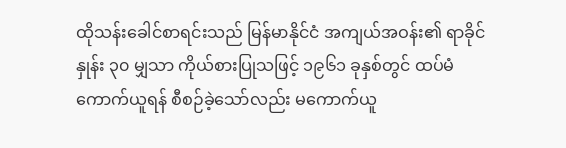ထိုသန်းခေါင်စာရင်းသည် မြန်မာနိုင်ငံ အကျယ်အဝန်း၏ ရာခိုင်နှုန်း ၃၀ မျှသာ ကိုယ်စားပြုသဖြင့် ၁၉၆၁ ခုနှစ်တွင် ထပ်မံကောက်ယူရန် စီစဉ်ခဲ့သော်လည်း မကောက်ယူ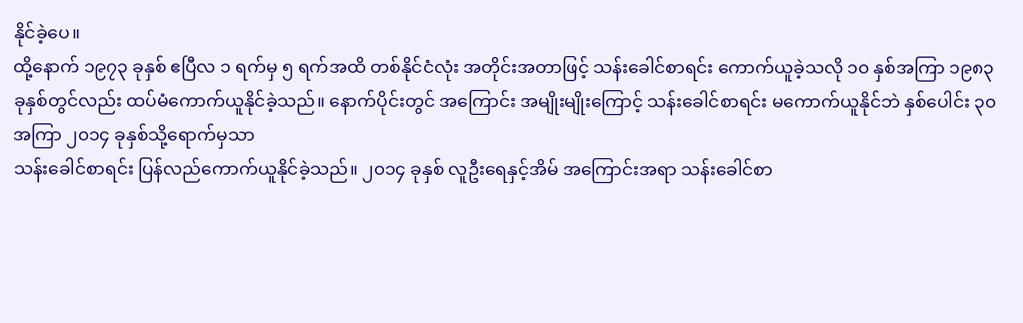နိုင်ခဲ့ပေ။
ထို့နောက် ၁၉၇၃ ခုနှစ် ဧပြီလ ၁ ရက်မှ ၅ ရက်အထိ တစ်နိုင်ငံလုံး အတိုင်းအတာဖြင့် သန်းခေါင်စာရင်း ကောက်ယူခဲ့သလို ၁၀ နှစ်အကြာ ၁၉၈၃ ခုနှစ်တွင်လည်း ထပ်မံကောက်ယူနိုင်ခဲ့သည်။ နောက်ပိုင်းတွင် အကြောင်း အမျိုးမျိုးကြောင့် သန်းခေါင်စာရင်း မကောက်ယူနိုင်ဘဲ နှစ်ပေါင်း ၃၀ အကြာ ၂၀၁၄ ခုနှစ်သို့ရောက်မှသာ
သန်းခေါင်စာရင်း ပြန်လည်ကောက်ယူနိုင်ခဲ့သည်။ ၂၀၁၄ ခုနှစ် လူဦးရေနှင့်အိမ် အကြောင်းအရာ သန်းခေါင်စာ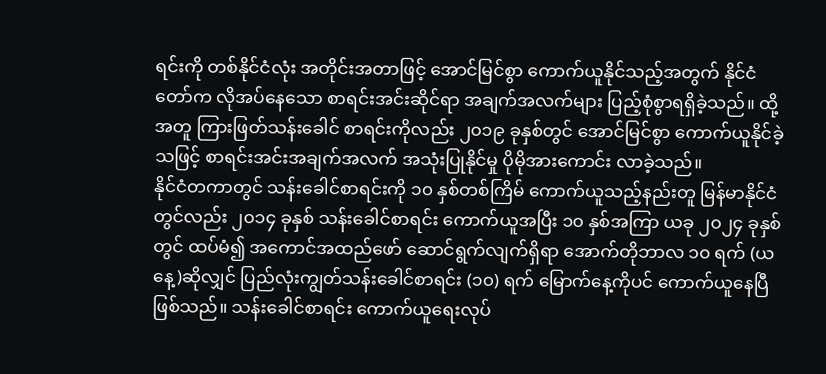ရင်းကို တစ်နိုင်ငံလုံး အတိုင်းအတာဖြင့် အောင်မြင်စွာ ကောက်ယူနိုင်သည့်အတွက် နိုင်ငံတော်က လိုအပ်နေသော စာရင်းအင်းဆိုင်ရာ အချက်အလက်များ ပြည့်စုံစွာရရှိခဲ့သည်။ ထို့အတူ ကြားဖြတ်သန်းခေါင် စာရင်းကိုလည်း ၂၀၁၉ ခုနှစ်တွင် အောင်မြင်စွာ ကောက်ယူနိုင်ခဲ့သဖြင့် စာရင်းအင်းအချက်အလက် အသုံးပြုနိုင်မှု ပိုမိုအားကောင်း လာခဲ့သည်။
နိုင်ငံတကာတွင် သန်းခေါင်စာရင်းကို ၁၀ နှစ်တစ်ကြိမ် ကောက်ယူသည့်နည်းတူ မြန်မာနိုင်ငံတွင်လည်း ၂၀၁၄ ခုနှစ် သန်းခေါင်စာရင်း ကောက်ယူအပြီး ၁၀ နှစ်အကြာ ယခု ၂၀၂၄ ခုနှစ်တွင် ထပ်မံ၍ အကောင်အထည်ဖော် ဆောင်ရွက်လျက်ရှိရာ အောက်တိုဘာလ ၁၀ ရက် (ယနေ့)ဆိုလျှင် ပြည်လုံးကျွတ်သန်းခေါင်စာရင်း (၁၀) ရက် မြောက်နေ့ကိုပင် ကောက်ယူနေပြီဖြစ်သည်။ သန်းခေါင်စာရင်း ကောက်ယူရေးလုပ်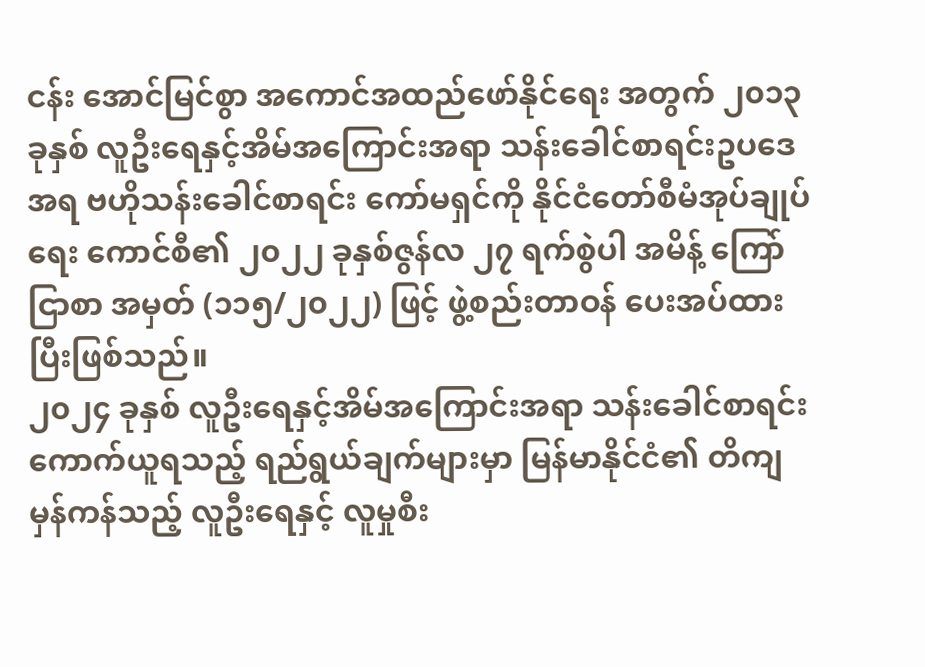ငန်း အောင်မြင်စွာ အကောင်အထည်ဖော်နိုင်ရေး အတွက် ၂၀၁၃ ခုနှစ် လူဦးရေနှင့်အိမ်အကြောင်းအရာ သန်းခေါင်စာရင်းဥပဒေအရ ဗဟိုသန်းခေါင်စာရင်း ကော်မရှင်ကို နိုင်ငံတော်စီမံအုပ်ချုပ်ရေး ကောင်စီ၏ ၂၀၂၂ ခုနှစ်ဇွန်လ ၂၇ ရက်စွဲပါ အမိန့် ကြော်ငြာစာ အမှတ် (၁၁၅/၂၀၂၂) ဖြင့် ဖွဲ့စည်းတာဝန် ပေးအပ်ထားပြီးဖြစ်သည်။
၂၀၂၄ ခုနှစ် လူဦးရေနှင့်အိမ်အကြောင်းအရာ သန်းခေါင်စာရင်း ကောက်ယူရသည့် ရည်ရွယ်ချက်များမှာ မြန်မာနိုင်ငံ၏ တိကျမှန်ကန်သည့် လူဦးရေနှင့် လူမှုစီး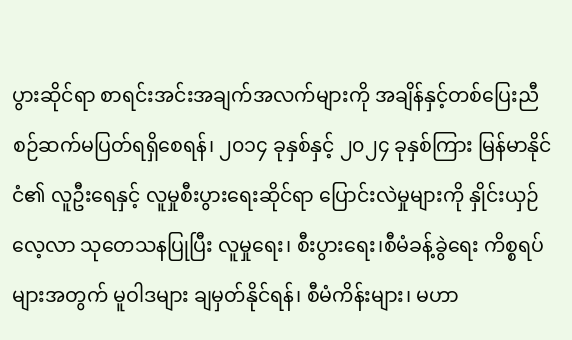ပွားဆိုင်ရာ စာရင်းအင်းအချက်အလက်များကို အချိန်နှင့်တစ်ပြေးညီ စဉ်ဆက်မပြတ်ရရှိစေရန်၊ ၂၀၁၄ ခုနှစ်နှင့် ၂၀၂၄ ခုနှစ်ကြား မြန်မာနိုင်ငံ၏ လူဦးရေနှင့် လူမှုစီးပွားရေးဆိုင်ရာ ပြောင်းလဲမှုများကို နှိုင်းယှဉ်လေ့လာ သုတေသနပြုပြီး လူမှုရေး၊ စီးပွားရေး၊စီမံခန့်ခွဲရေး ကိစ္စရပ်များအတွက် မူဝါဒများ ချမှတ်နိုင်ရန်၊ စီမံကိန်းများ၊ မဟာ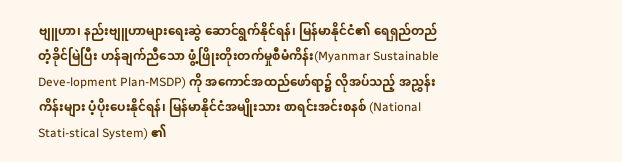ဗျူဟာ၊ နည်းဗျူဟာများရေးဆွဲ ဆောင်ရွက်နိုင်ရန်၊ မြန်မာနိုင်ငံ၏ ရေရှည်တည်တံ့ခိုင်မြဲပြီး ဟန်ချက်ညီသော ဖွံ့ဖြိုးတိုးတက်မှုစီမံကိန်း(Myanmar Sustainable Deve-lopment Plan-MSDP) ကို အကောင်အထည်ဖော်ရာ၌ လိုအပ်သည့် အညွှန်းကိန်းများ ပံ့ပိုးပေးနိုင်ရန်၊ မြန်မာနိုင်ငံအမျိုးသား စာရင်းအင်းစနစ် (National Stati-stical System) ၏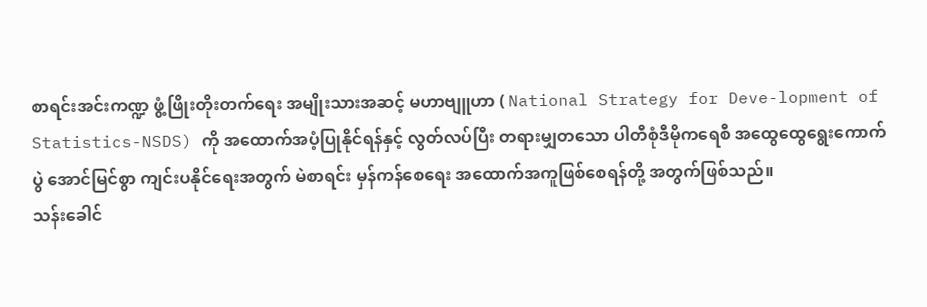စာရင်းအင်းကဏ္ဍ ဖွံ့ဖြိုးတိုးတက်ရေး အမျိုးသားအဆင့် မဟာဗျူဟာ ( National Strategy for Deve-lopment of Statistics-NSDS) ကို အထောက်အပံ့ပြုနိုင်ရန်နှင့် လွတ်လပ်ပြီး တရားမျှတသော ပါတီစုံဒီမိုကရေစီ အထွေထွေရွေးကောက်ပွဲ အောင်မြင်စွာ ကျင်းပနိုင်ရေးအတွက် မဲစာရင်း မှန်ကန်စေရေး အထောက်အကူဖြစ်စေရန်တို့ အတွက်ဖြစ်သည်။
သန်းခေါင်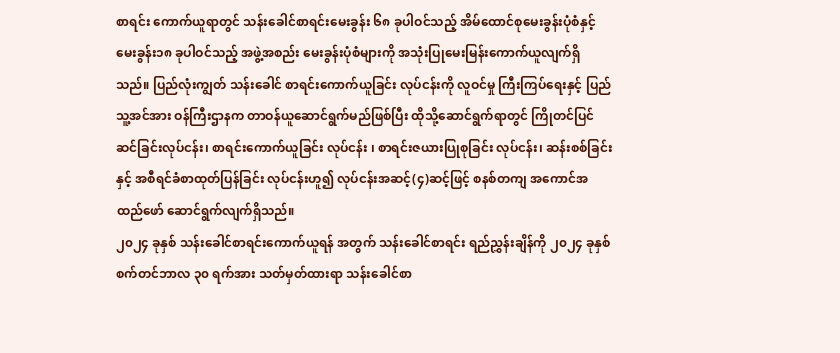စာရင်း ကောက်ယူရာတွင် သန်းခေါင်စာရင်းမေးခွန်း ၆၈ ခုပါဝင်သည့် အိမ်ထောင်စုမေးခွန်းပုံစံနှင့် မေးခွန်း၁၈ ခုပါဝင်သည့် အဖွဲ့အစည်း မေးခွန်းပုံစံများကို အသုံးပြုမေးမြန်းကောက်ယူလျက်ရှိသည်။ ပြည်လုံးကျွတ် သန်းခေါင် စာရင်းကောက်ယူခြင်း လုပ်ငန်းကို လူဝင်မှု ကြီးကြပ်ရေးနှင့် ပြည်သူ့အင်အား ဝန်ကြီးဌာနက တာဝန်ယူဆောင်ရွက်မည်ဖြစ်ပြီး ထိုသို့ဆောင်ရွက်ရာတွင် ကြိုတင်ပြင်ဆင်ခြင်းလုပ်ငန်း၊ စာရင်းကောက်ယူခြင်း လုပ်ငန်း ၊ စာရင်းဇယားပြုစုခြင်း လုပ်ငန်း၊ ဆန်းစစ်ခြင်းနှင့် အစီရင်ခံစာထုတ်ပြန်ခြင်း လုပ်ငန်းဟူ၍ လုပ်ငန်းအဆင့်(၄)ဆင့်ဖြင့် စနစ်တကျ အကောင်အထည်ဖော် ဆောင်ရွက်လျက်ရှိသည်။
၂၀၂၄ ခုနှစ် သန်းခေါင်စာရင်းကောက်ယူရန် အတွက် သန်းခေါင်စာရင်း ရည်ညွှန်းချိန်ကို ၂၀၂၄ ခုနှစ် စက်တင်ဘာလ ၃၀ ရက်အား သတ်မှတ်ထားရာ သန်းခေါင်စာ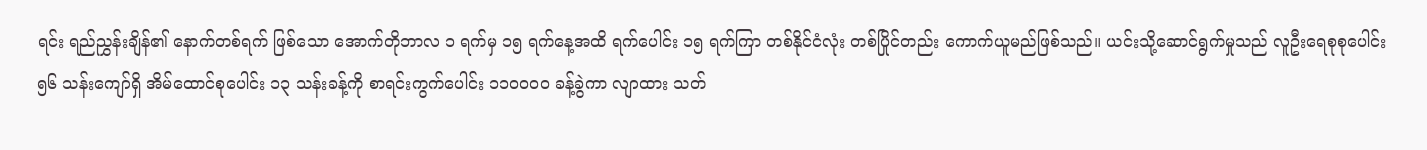ရင်း ရည်ညွှန်းချိန်၏ နောက်တစ်ရက် ဖြစ်သော အောက်တိုဘာလ ၁ ရက်မှ ၁၅ ရက်နေ့အထိ ရက်ပေါင်း ၁၅ ရက်ကြာ တစ်နိုင်ငံလုံး တစ်ပြိုင်တည်း ကောက်ယူမည်ဖြစ်သည်။ ယင်းသို့ဆောင်ရွက်မှုသည် လူဦးရေစုစုပေါင်း ၅၆ သန်းကျော်ရှိ အိမ်ထောင်စုပေါင်း ၁၃ သန်းခန့်ကို စာရင်းကွက်ပေါင်း ၁၁၀၀၀၀ ခန့်ခွဲကာ လျာထား သတ်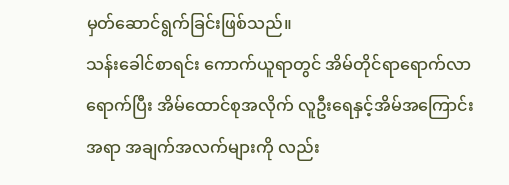မှတ်ဆောင်ရွက်ခြင်းဖြစ်သည်။
သန်းခေါင်စာရင်း ကောက်ယူရာတွင် အိမ်တိုင်ရာရောက်လာရောက်ပြီး အိမ်ထောင်စုအလိုက် လူဦးရေနှင့်အိမ်အကြောင်းအရာ အချက်အလက်များကို လည်း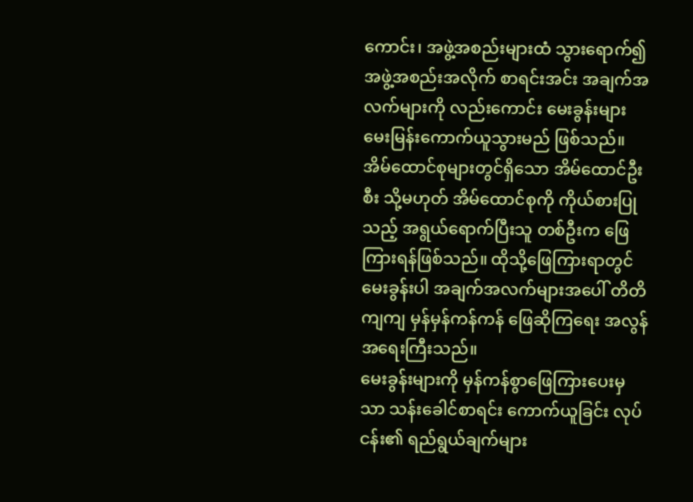ကောင်း၊ အဖွဲ့အစည်းများထံ သွားရောက်၍ အဖွဲ့အစည်းအလိုက် စာရင်းအင်း အချက်အလက်များကို လည်းကောင်း မေးခွန်းများ မေးမြန်းကောက်ယူသွားမည် ဖြစ်သည်။ အိမ်ထောင်စုများတွင်ရှိသော အိမ်ထောင်ဦးစီး သို့မဟုတ် အိမ်ထောင်စုကို ကိုယ်စားပြုသည့် အရွယ်ရောက်ပြီးသူ တစ်ဦးက ဖြေကြားရန်ဖြစ်သည်။ ထိုသို့ဖြေကြားရာတွင် မေးခွန်းပါ အချက်အလက်များအပေါ် တိတိကျကျ မှန်မှန်ကန်ကန် ဖြေဆိုကြရေး အလွန်အရေးကြီးသည်။
မေးခွန်းများကို မှန်ကန်စွာဖြေကြားပေးမှသာ သန်းခေါင်စာရင်း ကောက်ယူခြင်း လုပ်ငန်း၏ ရည်ရွယ်ချက်များ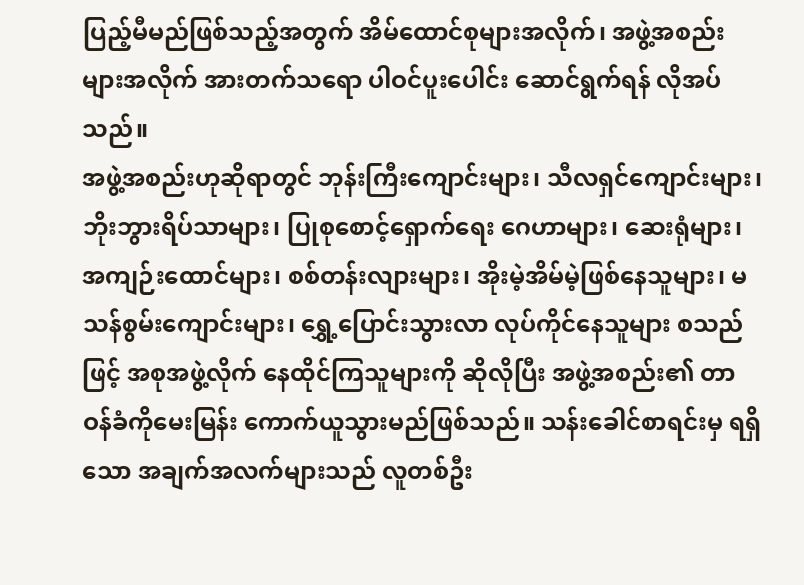ပြည့်မီမည်ဖြစ်သည့်အတွက် အိမ်ထောင်စုများအလိုက်၊ အဖွဲ့အစည်းများအလိုက် အားတက်သရော ပါဝင်ပူးပေါင်း ဆောင်ရွက်ရန် လိုအပ်သည်။
အဖွဲ့အစည်းဟုဆိုရာတွင် ဘုန်းကြီးကျောင်းများ၊ သီလရှင်ကျောင်းများ၊ ဘိုးဘွားရိပ်သာများ၊ ပြုစုစောင့်ရှောက်ရေး ဂေဟာများ၊ ဆေးရုံများ၊ အကျဉ်းထောင်များ၊ စစ်တန်းလျားများ၊ အိုးမဲ့အိမ်မဲ့ဖြစ်နေသူများ၊ မသန်စွမ်းကျောင်းများ၊ ရွှေ့ပြောင်းသွားလာ လုပ်ကိုင်နေသူများ စသည်ဖြင့် အစုအဖွဲ့လိုက် နေထိုင်ကြသူများကို ဆိုလိုပြီး အဖွဲ့အစည်း၏ တာဝန်ခံကိုမေးမြန်း ကောက်ယူသွားမည်ဖြစ်သည်။ သန်းခေါင်စာရင်းမှ ရရှိသော အချက်အလက်များသည် လူတစ်ဦး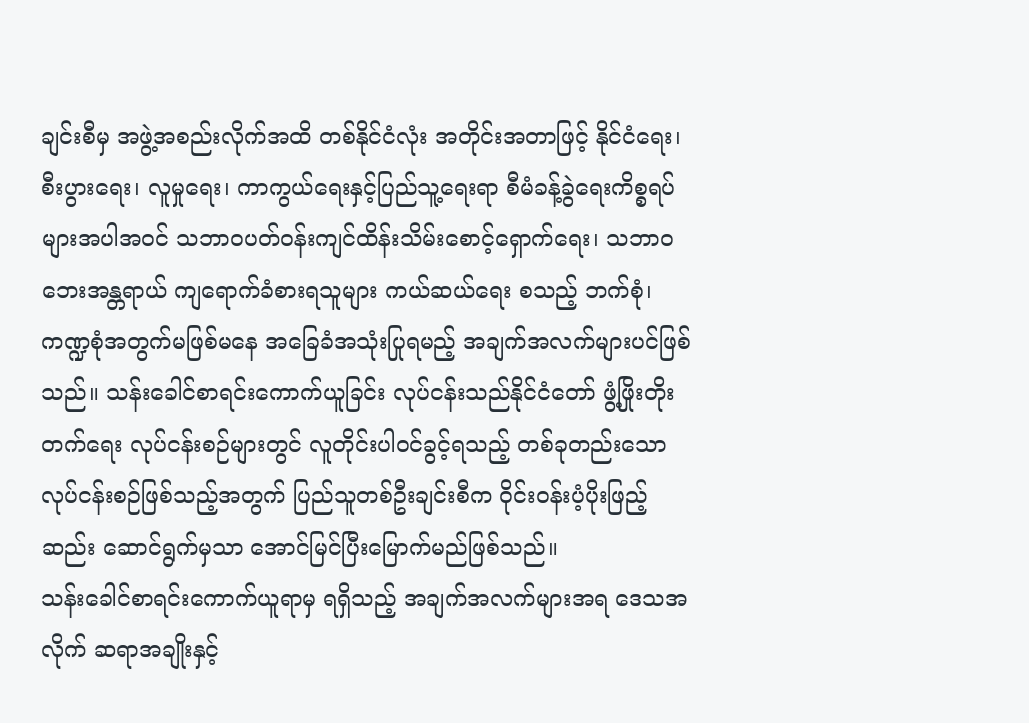ချင်းစီမှ အဖွဲ့အစည်းလိုက်အထိ တစ်နိုင်ငံလုံး အတိုင်းအတာဖြင့် နိုင်ငံရေး၊ စီးပွားရေး၊ လူမှုရေး၊ ကာကွယ်ရေးနှင့်ပြည်သူ့ရေးရာ စီမံခန့်ခွဲရေးကိစ္စရပ်များအပါအဝင် သဘာဝပတ်ဝန်းကျင်ထိန်းသိမ်းစောင့်ရှောက်ရေး၊ သဘာဝဘေးအန္တရာယ် ကျရောက်ခံစားရသူများ ကယ်ဆယ်ရေး စသည့် ဘက်စုံ၊ ကဏ္ဍစုံအတွက်မဖြစ်မနေ အခြေခံအသုံးပြုရမည့် အချက်အလက်များပင်ဖြစ်သည်။ သန်းခေါင်စာရင်းကောက်ယူခြင်း လုပ်ငန်းသည်နိုင်ငံတော် ဖွံ့ဖြိုးတိုးတက်ရေး လုပ်ငန်းစဉ်များတွင် လူတိုင်းပါဝင်ခွင့်ရသည့် တစ်ခုတည်းသော လုပ်ငန်းစဉ်ဖြစ်သည့်အတွက် ပြည်သူတစ်ဦးချင်းစီက ဝိုင်းဝန်းပံ့ပိုးဖြည့်ဆည်း ဆောင်ရွက်မှသာ အောင်မြင်ပြီးမြောက်မည်ဖြစ်သည်။
သန်းခေါင်စာရင်းကောက်ယူရာမှ ရရှိသည့် အချက်အလက်များအရ ဒေသအလိုက် ဆရာအချိုးနှင့်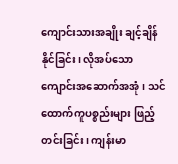ကျောင်းသားအချိုး ချင့်ချိန်နိုင်ခြင်း၊ လိုအပ်သော ကျောင်းအဆောက်အအုံ၊ သင်ထောက်ကူပစ္စည်းများ ဖြည့်တင်းခြင်း၊ ကျန်းမာ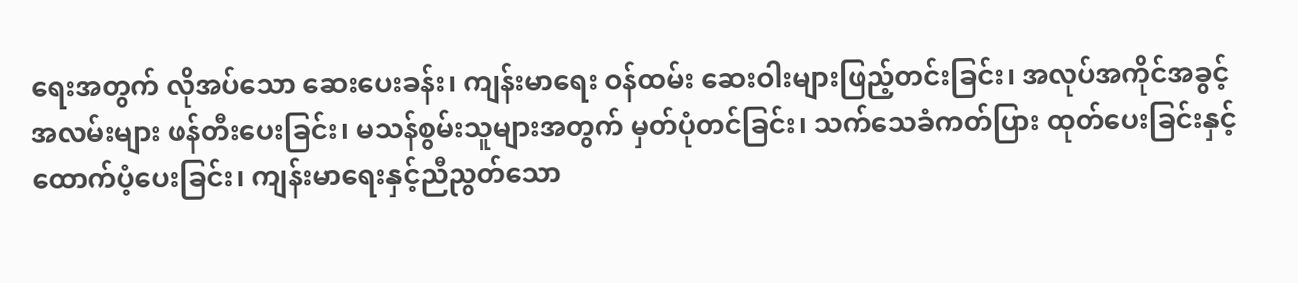ရေးအတွက် လိုအပ်သော ဆေးပေးခန်း၊ ကျန်းမာရေး ဝန်ထမ်း ဆေးဝါးများဖြည့်တင်းခြင်း၊ အလုပ်အကိုင်အခွင့် အလမ်းများ ဖန်တီးပေးခြင်း၊ မသန်စွမ်းသူများအတွက် မှတ်ပုံတင်ခြင်း၊ သက်သေခံကတ်ပြား ထုတ်ပေးခြင်းနှင့် ထောက်ပံ့ပေးခြင်း၊ ကျန်းမာရေးနှင့်ညီညွတ်သော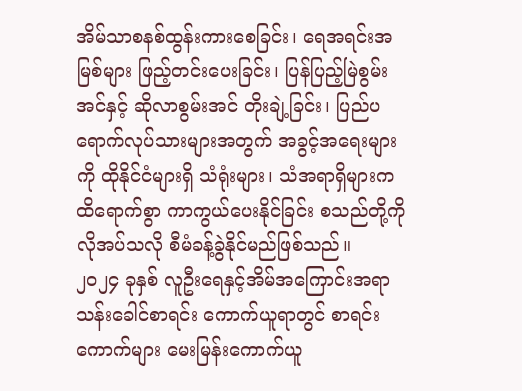အိမ်သာစနစ်ထွန်းကားစေခြင်း၊ ရေအရင်းအမြစ်များ ဖြည့်တင်းပေးခြင်း၊ ပြန်ပြည့်မြဲစွမ်းအင်နှင့် ဆိုလာစွမ်းအင် တိုးချဲ့ခြင်း၊ ပြည်ပရောက်လုပ်သားများအတွက် အခွင့်အရေးများကို ထိုနိုင်ငံများရှိ သံရုံးများ၊ သံအရာရှိများက ထိရောက်စွာ ကာကွယ်ပေးနိုင်ခြင်း စသည်တို့ကို လိုအပ်သလို စီမံခန့်ခွဲနိုင်မည်ဖြစ်သည်။
၂၀၂၄ ခုနှစ် လူဦးရေနှင့်အိမ်အကြောင်းအရာ သန်းခေါင်စာရင်း ကောက်ယူရာတွင် စာရင်းကောက်များ မေးမြန်းကောက်ယူ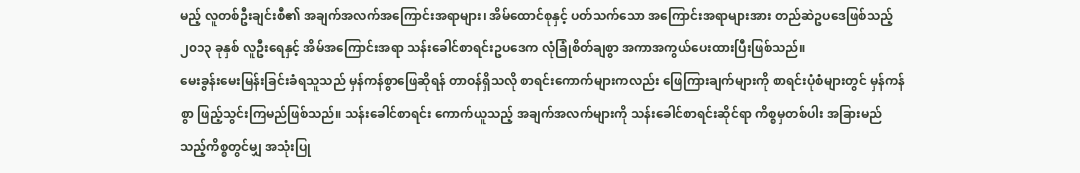မည့် လူတစ်ဦးချင်းစီ၏ အချက်အလက်အကြောင်းအရာများ၊ အိမ်ထောင်စုနှင့် ပတ်သက်သော အကြောင်းအရာများအား တည်ဆဲဥပဒေဖြစ်သည့် ၂၀၁၃ ခုနှစ် လူဦးရေနှင့် အိမ်အကြောင်းအရာ သန်းခေါင်စာရင်းဥပဒေက လုံခြုံစိတ်ချစွာ အကာအကွယ်ပေးထားပြီးဖြစ်သည်။
မေးခွန်းမေးမြန်းခြင်းခံရသူသည် မှန်ကန်စွာဖြေဆိုရန် တာဝန်ရှိသလို စာရင်းကောက်များကလည်း ဖြေကြားချက်များကို စာရင်းပုံစံများတွင် မှန်ကန်စွာ ဖြည့်သွင်းကြမည်ဖြစ်သည်။ သန်းခေါင်စာရင်း ကောက်ယူသည့် အချက်အလက်များကို သန်းခေါင်စာရင်းဆိုင်ရာ ကိစ္စမှတစ်ပါး အခြားမည်သည့်ကိစ္စတွင်မျှ အသုံးပြု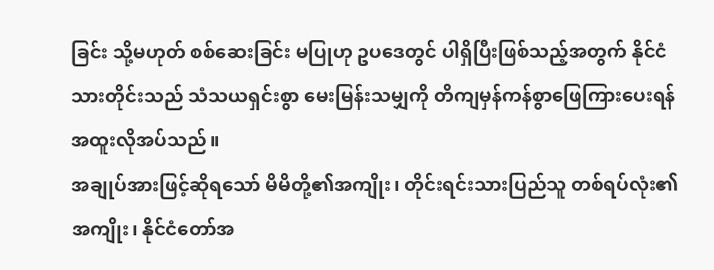ခြင်း သို့မဟုတ် စစ်ဆေးခြင်း မပြုဟု ဥပဒေတွင် ပါရှိပြီးဖြစ်သည့်အတွက် နိုင်ငံသားတိုင်းသည် သံသယရှင်းစွာ မေးမြန်းသမျှကို တိကျမှန်ကန်စွာဖြေကြားပေးရန် အထူးလိုအပ်သည်။
အချုပ်အားဖြင့်ဆိုရသော် မိမိတို့၏အကျိုး၊ တိုင်းရင်းသားပြည်သူ တစ်ရပ်လုံး၏အကျိုး၊ နိုင်ငံတော်အ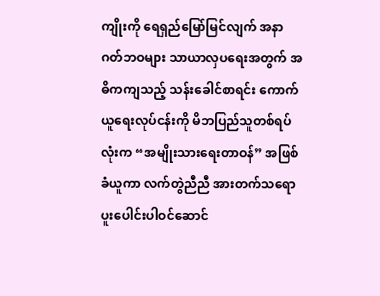ကျိုးကို ရေရှည်မြော်မြင်လျက် အနာဂတ်ဘဝများ သာယာလှပရေးအတွက် အဓိကကျသည့် သန်းခေါင်စာရင်း ကောက်ယူရေးလုပ်ငန်းကို မိဘပြည်သူတစ်ရပ်လုံးက “အမျိုးသားရေးတာဝန်” အဖြစ်ခံယူကာ လက်တွဲညီညီ အားတက်သရော ပူးပေါင်းပါဝင်ဆောင်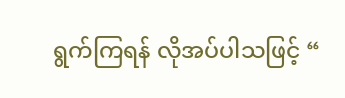ရွက်ကြရန် လိုအပ်ပါသဖြင့် “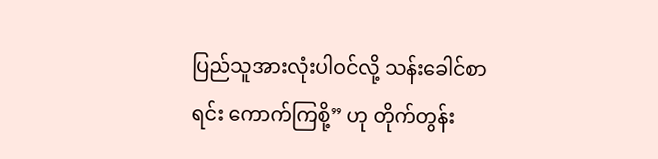ပြည်သူအားလုံးပါဝင်လို့ သန်းခေါင်စာရင်း ကောက်ကြစို့” ဟု တိုက်တွန်း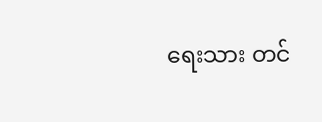ရေးသား တင်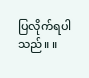ပြလိုက်ရပါသည်။ ။